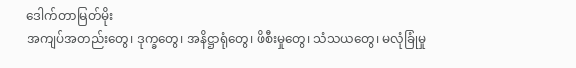ဒေါက်တာမြတ်မိုး
အကျပ်အတည်းတွေ၊ ဒုက္ခတွေ၊ အနိဋ္ဌာရုံတွေ၊ ဖိစီးမှုတွေ၊ သံသယတွေ၊ မလုံခြုံမှု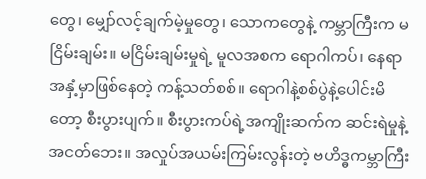တွေ၊ မျှော်လင့်ချက်မဲ့မှုတွေ၊ သောကတွေနဲ့ ကမ္ဘာကြီးက မငြိမ်းချမ်း။ မငြိမ်းချမ်းမှုရဲ့ မူလအစက ရောဂါကပ်၊ နေရာအနှံ့မှာဖြစ်နေတဲ့ ကန့်သတ်စစ်။ ရောဂါနဲ့စစ်ပွဲနဲ့ပေါင်းမိတော့ စီးပွားပျက်။ စီးပွားကပ်ရဲ့အကျိုးဆက်က ဆင်းရဲမှုနဲ့အငတ်ဘေး။ အလှုပ်အယမ်းကြမ်းလွန်းတဲ့ ဗဟိဒ္ဓကမ္ဘာကြီး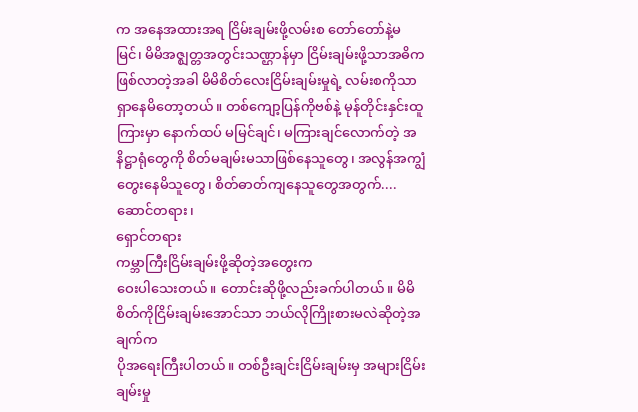က အနေအထားအရ ငြိမ်းချမ်းဖို့လမ်းစ တော်တော်နဲ့မမြင်၊ မိမိအဇ္ဈတ္တအတွင်းသဏ္ဌာန်မှာ ငြိမ်းချမ်းဖို့သာအဓိကဖြစ်လာတဲ့အခါ မိမိစိတ်လေးငြိမ်းချမ်းမှုရဲ့ လမ်းစကိုသာ ရှာနေမိတော့တယ်။ တစ်ကျော့ပြန်ကိုဗစ်နဲ့ မုန်တိုင်းနှင်းထူကြားမှာ နောက်ထပ် မမြင်ချင်၊ မကြားချင်လောက်တဲ့ အနိဋ္ဌာရုံတွေကို စိတ်မချမ်းမသာဖြစ်နေသူတွေ၊ အလွန်အကျွံတွေးနေမိသူတွေ၊ စိတ်ဓာတ်ကျနေသူတွေအတွက်....
ဆောင်တရား၊
ရှောင်တရား
ကမ္ဘာကြီးငြိမ်းချမ်းဖို့ဆိုတဲ့အတွေးက
ဝေးပါသေးတယ်။ တောင်းဆိုဖို့လည်းခက်ပါတယ်။ မိမိစိတ်ကိုငြိမ်းချမ်းအောင်သာ ဘယ်လိုကြိုးစားမလဲဆိုတဲ့အချက်က
ပိုအရေးကြီးပါတယ်။ တစ်ဦးချင်းငြိမ်းချမ်းမှ အများငြိမ်းချမ်းမှု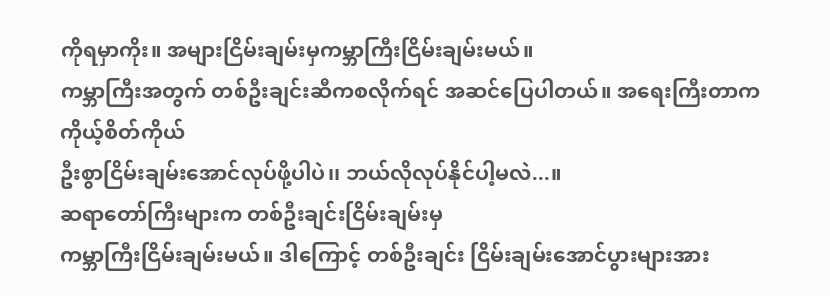ကိုရမှာကိုး။ အများငြိမ်းချမ်းမှကမ္ဘာကြီးငြိမ်းချမ်းမယ်။
ကမ္ဘာကြီးအတွက် တစ်ဦးချင်းဆီကစလိုက်ရင် အဆင်ပြေပါတယ်။ အရေးကြီးတာက ကိုယ့်စိတ်ကိုယ်
ဦးစွာငြိမ်းချမ်းအောင်လုပ်ဖို့ပါပဲ၊၊ ဘယ်လိုလုပ်နိုင်ပါ့မလဲ...။
ဆရာတော်ကြီးများက တစ်ဦးချင်းငြိမ်းချမ်းမှ
ကမ္ဘာကြီးငြိမ်းချမ်းမယ်။ ဒါကြောင့် တစ်ဦးချင်း ငြိမ်းချမ်းအောင်ပွားများအား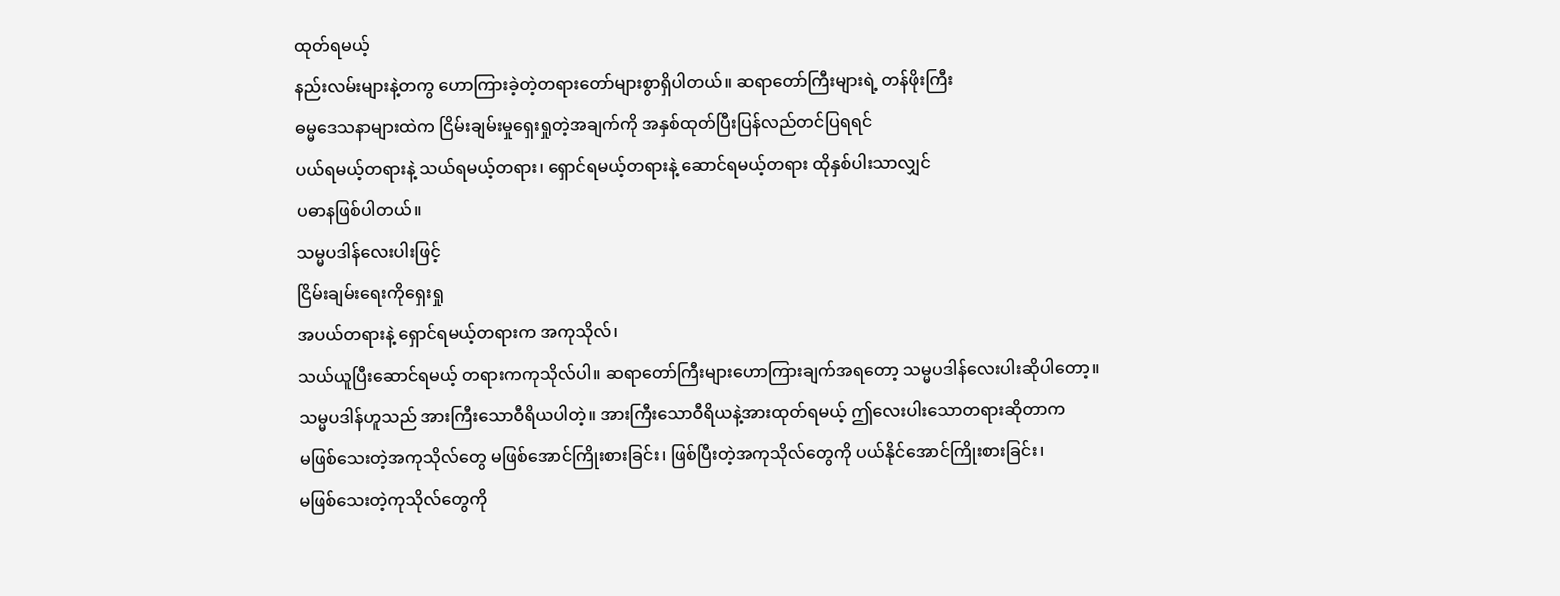ထုတ်ရမယ့်
နည်းလမ်းများနဲ့တကွ ဟောကြားခဲ့တဲ့တရားတော်များစွာရှိပါတယ်။ ဆရာတော်ကြီးများရဲ့ တန်ဖိုးကြီး
ဓမ္မဒေသနာများထဲက ငြိမ်းချမ်းမှုရှေးရှုတဲ့အချက်ကို အနှစ်ထုတ်ပြီးပြန်လည်တင်ပြရရင်
ပယ်ရမယ့်တရားနဲ့ သယ်ရမယ့်တရား၊ ရှောင်ရမယ့်တရားနဲ့ ဆောင်ရမယ့်တရား ထိုနှစ်ပါးသာလျှင်
ပဓာနဖြစ်ပါတယ်။
သမ္မပဒါန်လေးပါးဖြင့်
ငြိမ်းချမ်းရေးကိုရှေးရှု
အပယ်တရားနဲ့ ရှောင်ရမယ့်တရားက အကုသိုလ်၊
သယ်ယူပြီးဆောင်ရမယ့် တရားကကုသိုလ်ပါ။ ဆရာတော်ကြီးများဟောကြားချက်အရတော့ သမ္မပဒါန်လေးပါးဆိုပါတော့။
သမ္မပဒါန်ဟူသည် အားကြီးသောဝီရိယပါတဲ့။ အားကြီးသောဝီရိယနဲ့အားထုတ်ရမယ့် ဤလေးပါးသောတရားဆိုတာက
မဖြစ်သေးတဲ့အကုသိုလ်တွေ မဖြစ်အောင်ကြိုးစားခြင်း၊ ဖြစ်ပြီးတဲ့အကုသိုလ်တွေကို ပယ်နိုင်အောင်ကြိုးစားခြင်း၊
မဖြစ်သေးတဲ့ကုသိုလ်တွေကို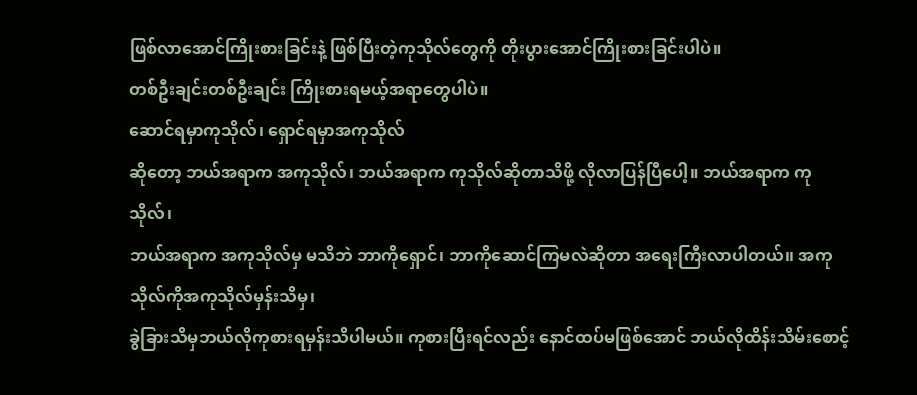ဖြစ်လာအောင်ကြိုးစားခြင်းနဲ့ ဖြစ်ပြီးတဲ့ကုသိုလ်တွေကို တိုးပွားအောင်ကြိုးစားခြင်းပါပဲ။
တစ်ဦးချင်းတစ်ဦးချင်း ကြိုးစားရမယ့်အရာတွေပါပဲ။
ဆောင်ရမှာကုသိုလ်၊ ရှောင်ရမှာအကုသိုလ်
ဆိုတော့ ဘယ်အရာက အကုသိုလ်၊ ဘယ်အရာက ကုသိုလ်ဆိုတာသိဖို့ လိုလာပြန်ပြီပေါ့။ ဘယ်အရာက ကုသိုလ်၊
ဘယ်အရာက အကုသိုလ်မှ မသိဘဲ ဘာကိုရှောင်၊ ဘာကိုဆောင်ကြမလဲဆိုတာ အရေးကြီးလာပါတယ်၊၊ အကုသိုလ်ကိုအကုသိုလ်မှန်းသိမှ၊
ခွဲခြားသိမှဘယ်လိုကုစားရမှန်းသိပါမယ်။ ကုစားပြီးရင်လည်း နောင်ထပ်မဖြစ်အောင် ဘယ်လိုထိန်းသိမ်းစောင့်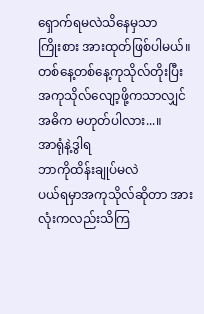ရှောက်ရမလဲသိနေမှသာ
ကြိုးစား အားထုတ်ဖြစ်ပါမယ်။ တစ်နေ့တစ်နေ့ကုသိုလ်တိုးပြီး အကုသိုလ်လျော့ဖို့ကသာလျှင်
အဓိက မဟုတ်ပါလား...။
အာရုံနဲ့ဒွါရ
ဘာကိုထိန်းချုပ်မလဲ
ပယ်ရမှာအကုသိုလ်ဆိုတာ အားလုံးကလည်းသိကြ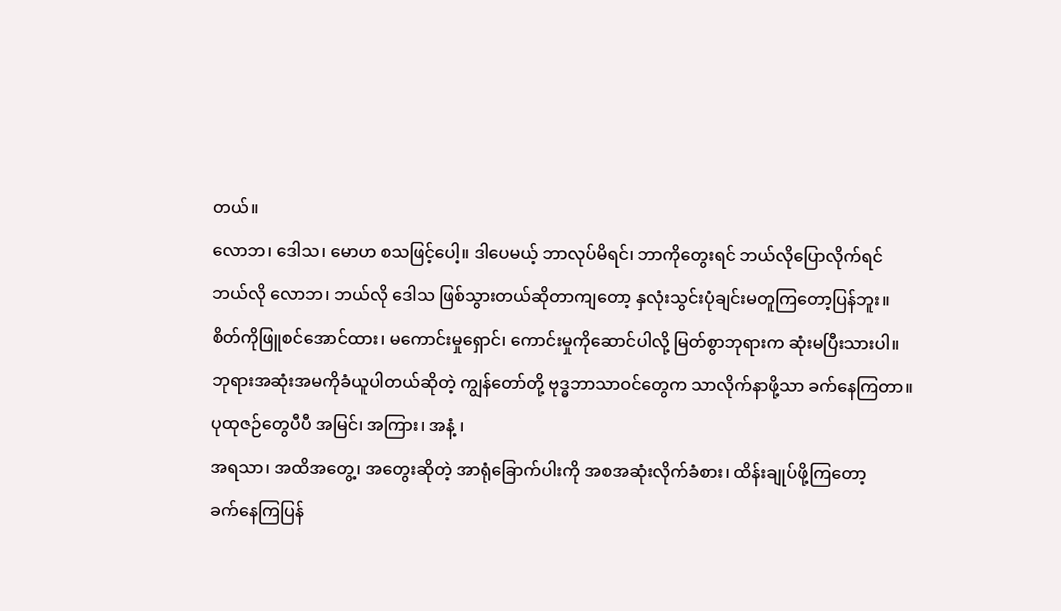တယ်။
လောဘ၊ ဒေါသ၊ မောဟ စသဖြင့်ပေါ့။ ဒါပေမယ့် ဘာလုပ်မိရင်၊ ဘာကိုတွေးရင် ဘယ်လိုပြောလိုက်ရင်
ဘယ်လို လောဘ၊ ဘယ်လို ဒေါသ ဖြစ်သွားတယ်ဆိုတာကျတော့ နှလုံးသွင်းပုံချင်းမတူကြတော့ပြန်ဘူး။
စိတ်ကိုဖြူစင်အောင်ထား၊ မကောင်းမှုရှောင်၊ ကောင်းမှုကိုဆောင်ပါလို့ မြတ်စွာဘုရားက ဆုံးမပြီးသားပါ။
ဘုရားအဆုံးအမကိုခံယူပါတယ်ဆိုတဲ့ ကျွန်တော်တို့ ဗုဒ္ဓဘာသာဝင်တွေက သာလိုက်နာဖို့သာ ခက်နေကြတာ။
ပုထုဇဉ်တွေပီပီ အမြင်၊ အကြား၊ အနံ့ ၊
အရသာ၊ အထိအတွေ့၊ အတွေးဆိုတဲ့ အာရုံခြောက်ပါးကို အစအဆုံးလိုက်ခံစား၊ ထိန်းချုပ်ဖို့ကြတော့
ခက်နေကြပြန်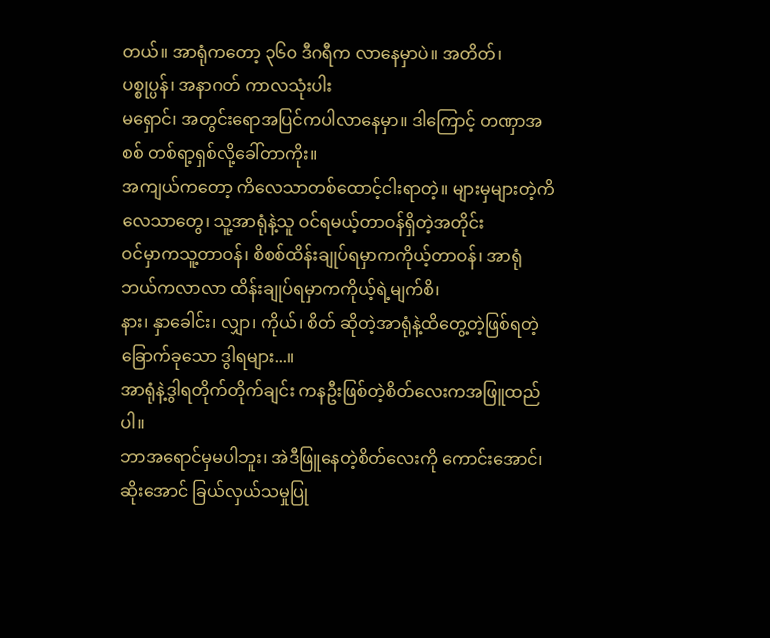တယ်။ အာရုံကတော့ ၃၆၀ ဒီဂရီက လာနေမှာပဲ။ အတိတ်၊ ပစ္စုပ္ပန်၊ အနာဂတ် ကာလသုံးပါး
မရှောင်၊ အတွင်းရောအပြင်ကပါလာနေမှာ။ ဒါကြောင့် တဏှာအစစ် တစ်ရာ့ရှစ်လို့ခေါ်တာကိုး။
အကျယ်ကတော့ ကိလေသာတစ်ထောင့်ငါးရာတဲ့။ များမှများတဲ့ကိလေသာတွေ၊ သူ့အာရုံနဲ့သူ ဝင်ရမယ့်တာဝန်ရှိတဲ့အတိုင်း
ဝင်မှာကသူ့တာဝန်၊ စိစစ်ထိန်းချုပ်ရမှာကကိုယ့်တာဝန်၊ အာရုံဘယ်ကလာလာ ထိန်းချုပ်ရမှာကကိုယ့်ရဲ့မျက်စိ၊
နား၊ နှာခေါင်း၊ လျှာ၊ ကိုယ်၊ စိတ် ဆိုတဲ့အာရုံနဲ့ထိတွေ့တဲ့ဖြစ်ရတဲ့ ခြောက်ခုသော ဒွါရများ...။
အာရုံနဲ့ဒွါရတိုက်တိုက်ချင်း ကနဦးဖြစ်တဲ့စိတ်လေးကအဖြူထည်ပါ။
ဘာအရောင်မှမပါဘူး၊ အဲဒီဖြူနေတဲ့စိတ်လေးကို ကောင်းအောင်၊ ဆိုးအောင် ခြယ်လှယ်သမှုပြု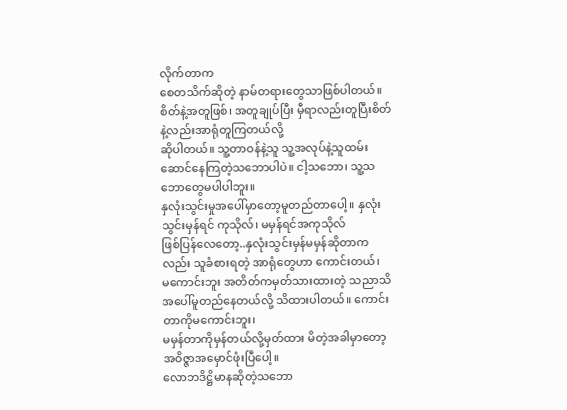လိုက်တာက
စေတသိက်ဆိုတဲ့ နာမ်တရားတွေသာဖြစ်ပါတယ်။ စိတ်နဲ့အတူဖြစ်၊ အတူချုပ်ပြီး မှီရာလည်းတူပြီးစိတ်နဲ့လည်းအာရုံတူကြတယ်လို့
ဆိုပါတယ်။ သူ့တာဝန်နဲ့သူ သူ့အလုပ်နဲ့သူထမ်းဆောင်နေကြတဲ့သဘောပါပဲ။ ငါ့သဘော၊ သူ့သဘောတွေမပါပါဘူး။
နှလုံးသွင်းမှုအပေါ်မှာတော့မူတည်တာပေါ့။ နှလုံးသွင်းမှန်ရင် ကုသိုလ်၊ မမှန်ရင်အကုသိုလ်
ဖြစ်ပြန်လေတော့..နှလုံးသွင်းမှန်မမှန်ဆိုတာကလည်း သူခံစားရတဲ့ အာရုံတွေဟာ ကောင်းတယ်၊
မကောင်းဘူး အတိတ်ကမှတ်သားထားတဲ့ သညာသိအပေါ်မူတည်နေတယ်လို့ သိထားပါတယ်။ ကောင်းတာကိုမကောင်းဘူး၊
မမှန်တာကိုမှန်တယ်လို့မှတ်ထား မိတဲ့အခါမှာတော့ အဝိဇ္ဇာအမှောင်ဖုံးပြီပေါ့။
လောဘဒိဋ္ဌိမာနဆိုတဲ့သဘော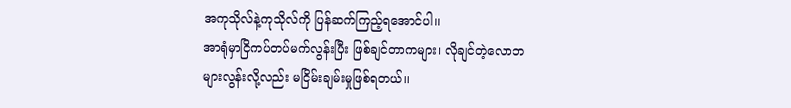အကုသိုလ်နဲ့ကုသိုလ်ကို ပြန်ဆက်ကြည့်ရအောင်ပါ၊၊
အာရုံမှာငြိကပ်တပ်မက်လွန်းပြီး ဖြစ်ချင်တာကများ၊ လိုချင်တဲ့လောဘများလွန်းလို့လည်း မငြိမ်းချမ်းမှုဖြစ်ရတယ်၊၊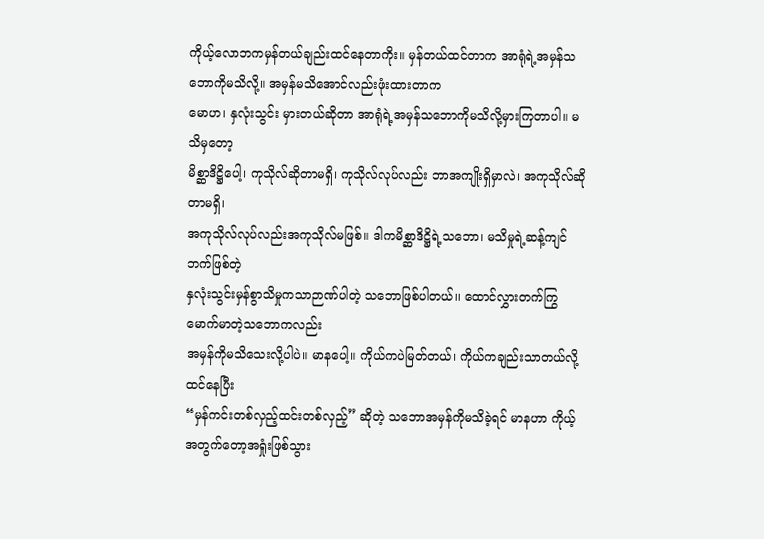ကိုယ့်လောဘကမှန်တယ်ချည်းထင်နေတာကိုး။ မှန်တယ်ထင်တာက အာရုံရဲ့အမှန်သဘောကိုမသိလို့။ အမှန်မသိအောင်လည်းဖုံးထားတာက
မောဟ၊ နှလုံးသွင်း မှားတယ်ဆိုတာ အာရုံရဲ့အမှန်သဘောကိုမသိလို့မှားကြတာပါ။ မသိမှတော့
မိစ္ဆာဒိဋ္ဌိပေါ့၊ ကုသိုလ်ဆိုတာမရှိ၊ ကုသိုလ်လုပ်လည်း ဘာအကျိုးရှိမှာလဲ၊ အကုသိုလ်ဆိုတာမရှိ၊
အကုသိုလ်လုပ်လည်းအကုသိုလ်မဖြစ်။ ဒါကမိစ္ဆာဒိဋ္ဌိရဲ့သဘော၊ မသိမှုရဲ့ဆန့်ကျင်ဘက်ဖြစ်တဲ့
နှလုံးသွင်းမှန်စွာသိမှုကသာဉာဏ်ပါတဲ့ သဘောဖြစ်ပါတယ်၊၊ ထောင်လွှားတက်ကြွ မောက်မာတဲ့သဘောကလည်း
အမှန်ကိုမသိသေးလို့ပါပဲ။ မာနပေါ့။ ကိုယ်ကပဲမြတ်တယ်၊ ကိုယ်ကချည်းသာတယ်လို့ထင်နေပြီး
“မှန်ကင်းတစ်လှည့်ထင်းတစ်လှည့်” ဆိုတဲ့ သဘောအမှန်ကိုမသိခဲ့ရင် မာနဟာ ကိုယ့်အတွက်တော့အရှုံးဖြစ်သွား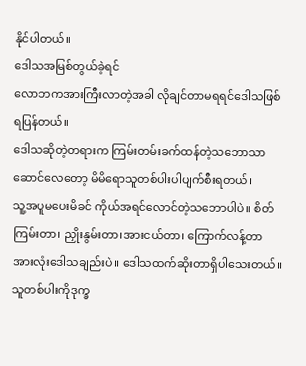နိုင်ပါတယ်။
ဒေါသအမြစ်တွယ်ခဲ့ရင်
လောဘကအားကြီးလာတဲ့အခါ လိုချင်တာမရရင်ဒေါသဖြစ်ရပြန်တယ်။
ဒေါသဆိုတဲ့တရားက ကြမ်းတမ်းခက်ထန်တဲ့သဘောသာဆောင်လေတော့ မိမိရောသူတစ်ပါးပါပျက်စီးရတယ်၊
သူ့အပူမပေးမိခင် ကိုယ်အရင်လောင်တဲ့သဘောပါပဲ။ စိတ်ကြမ်းတာ၊ ညှိုးနွမ်းတာ၊အားငယ်တာ၊ ကြောက်လန့်တာ
အားလုံးဒေါသချည်းပဲ။ ဒေါသထက်ဆိုးတာရှိပါသေးတယ်။ သူတစ်ပါးကိုဒုက္ခ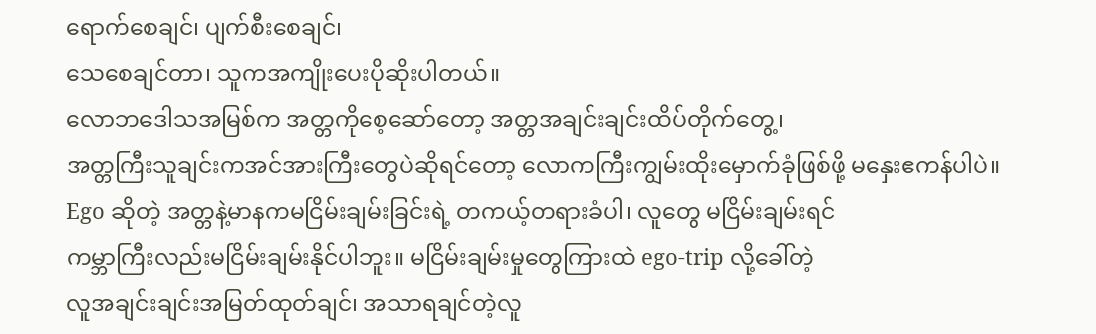ရောက်စေချင်၊ ပျက်စီးစေချင်၊
သေစေချင်တာ၊ သူကအကျိုးပေးပိုဆိုးပါတယ်။
လောဘဒေါသအမြစ်က အတ္တကိုစေ့ဆော်တော့ အတ္တအချင်းချင်းထိပ်တိုက်တွေ့၊
အတ္တကြီးသူချင်းကအင်အားကြီးတွေပဲဆိုရင်တော့ လောကကြီးကျွမ်းထိုးမှောက်ခုံဖြစ်ဖို့ မနှေးဧကန်ပါပဲ။
Ego ဆိုတဲ့ အတ္တနဲ့မာနကမငြိမ်းချမ်းခြင်းရဲ့ တကယ့်တရားခံပါ၊ လူတွေ မငြိမ်းချမ်းရင်
ကမ္ဘာကြီးလည်းမငြိမ်းချမ်းနိုင်ပါဘူး။ မငြိမ်းချမ်းမှုတွေကြားထဲ ego-trip လို့ခေါ်တဲ့
လူအချင်းချင်းအမြတ်ထုတ်ချင်၊ အသာရချင်တဲ့လူ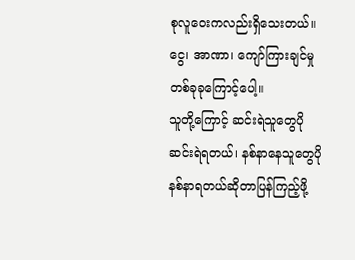စုလူဝေးကလည်းရှိသေးတယ်။ ငွေ၊ အာဏာ၊ ကျော်ကြားချင်မှုတစ်ခုခုကြောင့်ပေါ့။
သူတို့ကြောင့် ဆင်းရဲသူတွေပိုဆင်းရဲရတယ်၊ နစ်နာနေသူတွေပိုနစ်နာရတယ်ဆိုတာပြန်ကြည့်ဖို့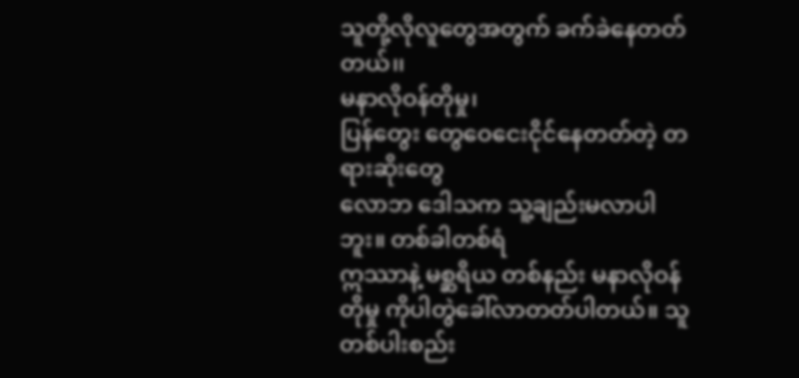သူတို့လိုလူတွေအတွက် ခက်ခဲနေတတ်တယ်၊၊
မနာလိုဝန်တိုမှု၊
ပြန်တွေး တွေဝေငေးငိုင်နေတတ်တဲ့ တရားဆိုးတွေ
လောဘ ဒေါသက သူ့ချည်းမလာပါဘူး။ တစ်ခါတစ်ရံ
ဣဿာနဲ့ မစ္ဆရိယ တစ်နည်း မနာလိုဝန်တိုမှု ကိုပါတွဲခေါ်လာတတ်ပါတယ်။ သူတစ်ပါးစည်း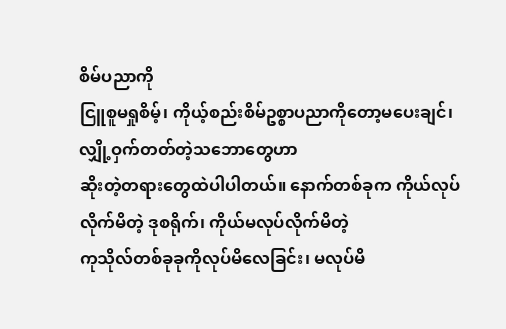စိမ်ပညာကို
ငြူစူမရှုစိမ့်၊ ကိုယ့်စည်းစိမ်ဥစ္စာပညာကိုတော့မပေးချင်၊ လျှို့ဝှက်တတ်တဲ့သဘောတွေဟာ
ဆိုးတဲ့တရားတွေထဲပါပါတယ်။ နောက်တစ်ခုက ကိုယ်လုပ်လိုက်မိတဲ့ ဒုစရိုက်၊ ကိုယ်မလုပ်လိုက်မိတဲ့
ကုသိုလ်တစ်ခုခုကိုလုပ်မိလေခြင်း၊ မလုပ်မိ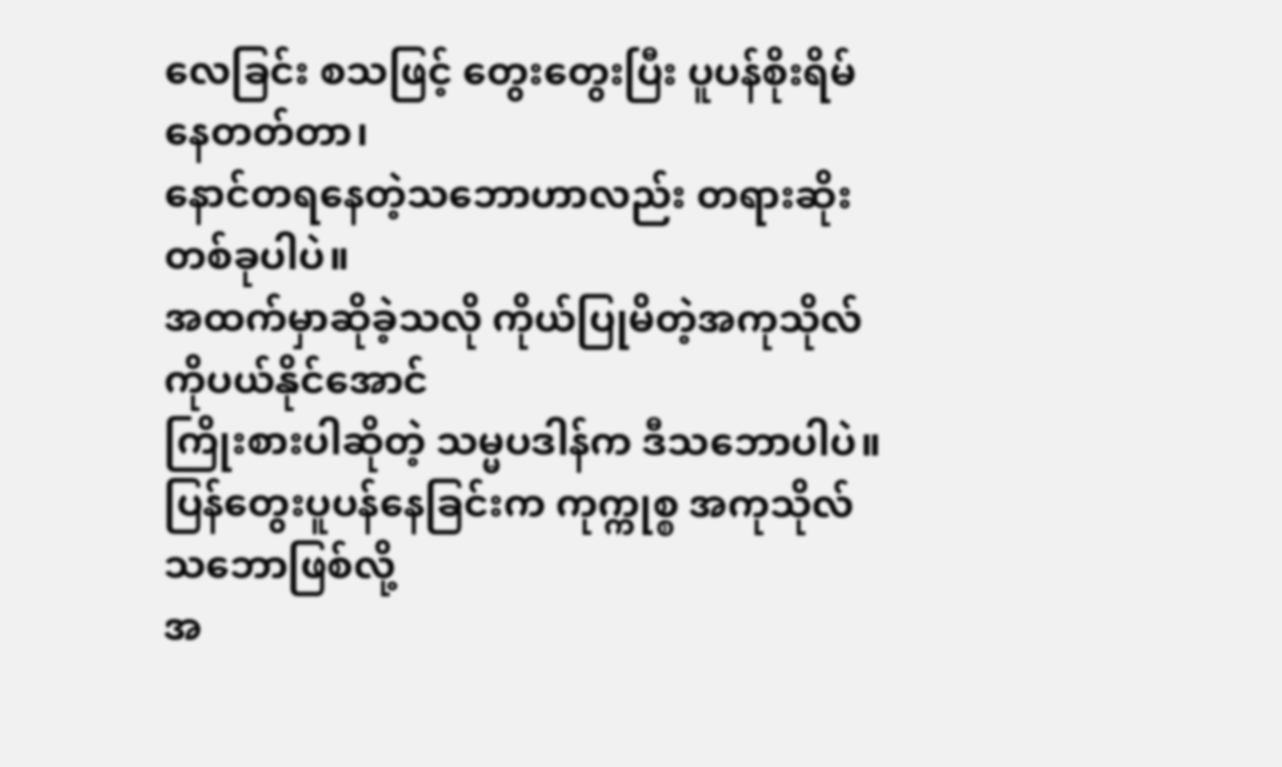လေခြင်း စသဖြင့် တွေးတွေးပြီး ပူပန်စိုးရိမ်နေတတ်တာ၊
နောင်တရနေတဲ့သဘောဟာလည်း တရားဆိုးတစ်ခုပါပဲ။
အထက်မှာဆိုခဲ့သလို ကိုယ်ပြုမိတဲ့အကုသိုလ်ကိုပယ်နိုင်အောင်
ကြိုးစားပါဆိုတဲ့ သမ္မပဒါန်က ဒီသဘောပါပဲ။ ပြန်တွေးပူပန်နေခြင်းက ကုက္ကုစ္စ အကုသိုလ်သဘောဖြစ်လို့
အ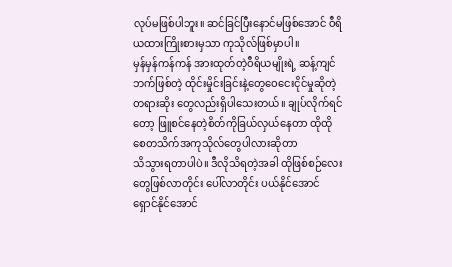လုပ်မဖြစ်ပါဘူး။ ဆင်ခြင်ပြီးနောင်မဖြစ်အောင် ဝီရိယထားကြိုးစားမှသာ ကုသိုလ်ဖြစ်မှာပါ။
မှန်မှန်ကန်ကန် အားထုတ်တဲ့ဝီရိယမျိုးရဲ့ ဆန့်ကျင်ဘက်ဖြစ်တဲ့ ထိုင်းမှိုင်းခြင်းနဲ့တွေဝေငေးငိုင်မှုဆိုတဲ့
တရားဆိုး တွေလည်းရှိပါသေးတယ်။ ချုပ်လိုက်ရင်တော့ ဖြူစင်နေတဲ့စိတ်ကိုခြယ်လှယ်နေတာ ထိုထိုစေတသိက်အကုသိုလ်တွေပါလားဆိုတာ
သိသွားရတာပါပဲ။ ဒီလိုသိရတဲ့အခါ ထိုဖြစ်စဉ်လေးတွေဖြစ်လာတိုင်း ပေါ်လာတိုင်း ပယ်နိုင်အောင်
ရှောင်နိုင်အောင်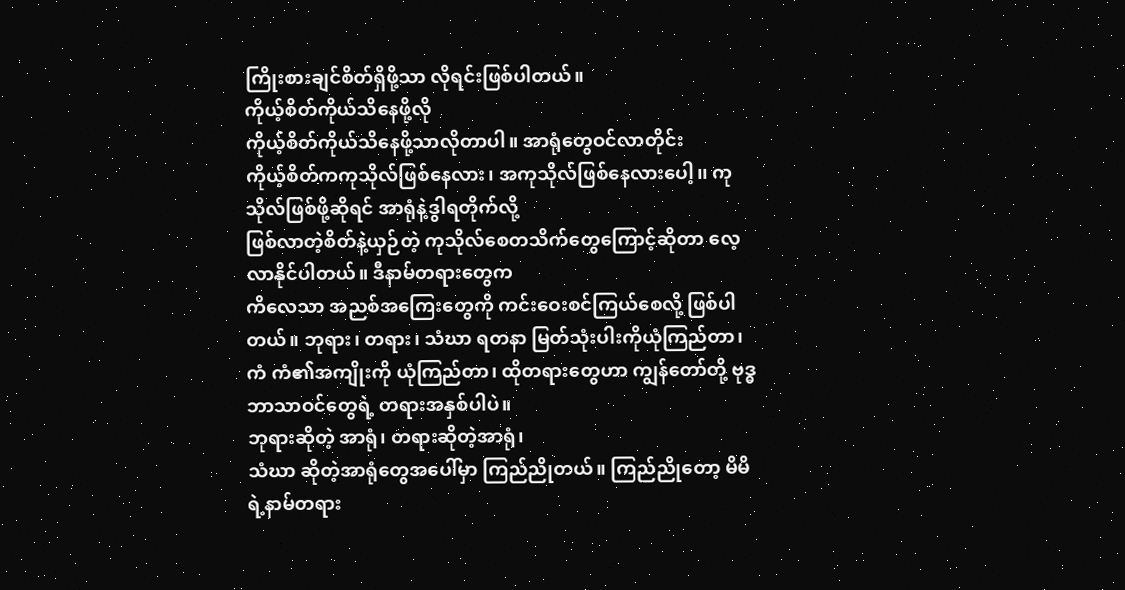ကြိုးစားချင်စိတ်ရှိဖို့သာ လိုရင်းဖြစ်ပါတယ်။
ကိုယ့်စိတ်ကိုယ်သိနေဖို့လို
ကိုယ့်စိတ်ကိုယ်သိနေဖို့သာလိုတာပါ။ အာရုံတွေဝင်လာတိုင်း
ကိုယ့်စိတ်ကကုသိုလ်ဖြစ်နေလား၊ အကုသိုလ်ဖြစ်နေလားပေါ့၊၊ ကုသိုလ်ဖြစ်ဖို့ဆိုရင် အာရုံနဲ့ဒွါရတိုက်လို့
ဖြစ်လာတဲ့စိတ်နဲ့ယှဉ်တဲ့ ကုသိုလ်စေတသိက်တွေကြောင့်ဆိုတာ လေ့လာနိုင်ပါတယ်။ ဒီနာမ်တရားတွေက
ကိလေသာ အညစ်အကြေးတွေကို ကင်းဝေးစင်ကြယ်စေလို့ ဖြစ်ပါတယ်။ ဘုရား၊ တရား၊ သံဃာ ရတနာ မြတ်သုံးပါးကိုယုံကြည်တာ၊
ကံ ကံ၏အကျိုးကို ယုံကြည်တာ၊ ထိုတရားတွေဟာ ကျွန်တော်တို့ ဗုဒ္ဓဘာသာဝင်တွေရဲ့ တရားအနှစ်ပါပဲ။
ဘုရားဆိုတဲ့ အာရုံ၊ တရားဆိုတဲ့အာရုံ၊
သံဃာ ဆိုတဲ့အာရုံတွေအပေါ်မှာ ကြည်ညိုတယ်။ ကြည်ညိုတော့ မိမိရဲ့နာမ်တရား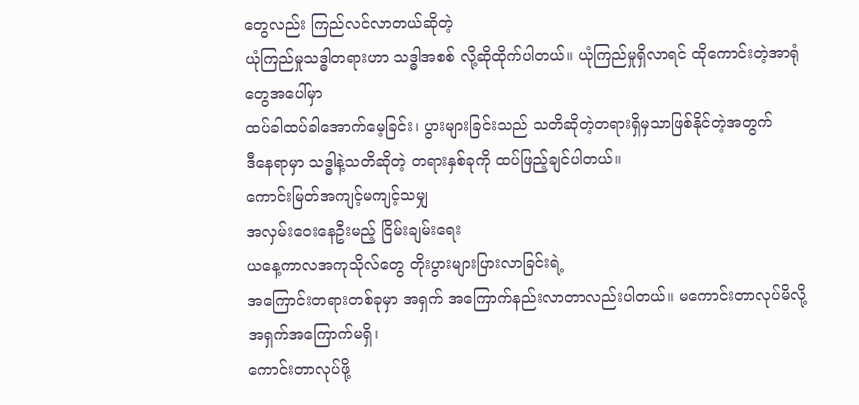တွေလည်း ကြည်လင်လာတယ်ဆိုတဲ့
ယုံကြည်မှုသဒ္ဓါတရားဟာ သဒ္ဓါအစစ် လို့ဆိုထိုက်ပါတယ်။ ယုံကြည်မှုရှိလာရင် ထိုကောင်းတဲ့အာရုံတွေအပေါ်မှာ
ထပ်ခါထပ်ခါအောက်မေ့ခြင်း၊ ပွားများခြင်းသည် သတိဆိုတဲ့တရားရှိမှသာဖြစ်နိုင်တဲ့အတွက်
ဒီနေရာမှာ သဒ္ဓါနဲ့သတိဆိုတဲ့ တရားနှစ်ခုကို ထပ်ဖြည့်ချင်ပါတယ်။
ကောင်းမြတ်အကျင့်မကျင့်သမျှ
အလှမ်းဝေးနေဦးမည့် ငြိမ်းချမ်းရေး
ယနေ့ကာလအကုသိုလ်တွေ တိုးပွားများပြားလာခြင်းရဲ့
အကြောင်းတရားတစ်ခုမှာ အရှက် အကြောက်နည်းလာတာလည်းပါတယ်။ မကောင်းတာလုပ်မိလို့အရှက်အကြောက်မရှိ၊
ကောင်းတာလုပ်ဖို့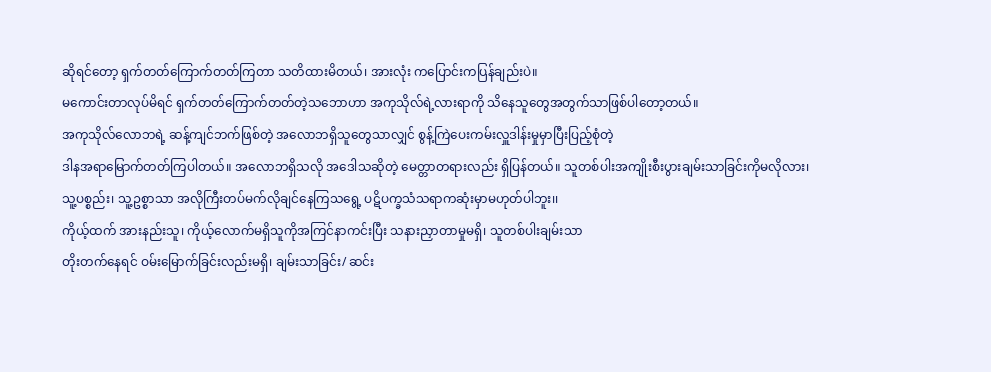ဆိုရင်တော့ ရှက်တတ်ကြောက်တတ်ကြတာ သတိထားမိတယ်၊ အားလုံး ကပြောင်းကပြန်ချည်းပဲ။
မကောင်းတာလုပ်မိရင် ရှက်တတ်ကြောက်တတ်တဲ့သဘောဟာ အကုသိုလ်ရဲ့လားရာကို သိနေသူတွေအတွက်သာဖြစ်ပါတော့တယ်။
အကုသိုလ်လောဘရဲ့ ဆန့်ကျင်ဘက်ဖြစ်တဲ့ အလောဘရှိသူတွေသာလျှင် စွန့်ကြဲပေးကမ်းလှူဒါန်းမှုမှာပြီးပြည့်စုံတဲ့
ဒါနအရာမြောက်တတ်ကြပါတယ်။ အလောဘရှိသလို အဒေါသဆိုတဲ့ မေတ္တာတရားလည်း ရှိပြန်တယ်။ သူတစ်ပါးအကျိုးစီးပွားချမ်းသာခြင်းကိုမလိုလား၊
သူ့ပစ္စည်း၊ သူ့ဥစ္စာသာ အလိုကြီးတပ်မက်လိုချင်နေကြသရွေ့ ပဋိပက္ခသံသရာကဆုံးမှာမဟုတ်ပါဘူး၊၊
ကိုယ့်ထက် အားနည်းသူ၊ ကိုယ့်လောက်မရှိသူကိုအကြင်နာကင်းပြီး သနားညှာတာမှုမရှိ၊ သူတစ်ပါးချမ်းသာ
တိုးတက်နေရင် ဝမ်းမြောက်ခြင်းလည်းမရှိ၊ ချမ်းသာခြင်း/ ဆင်း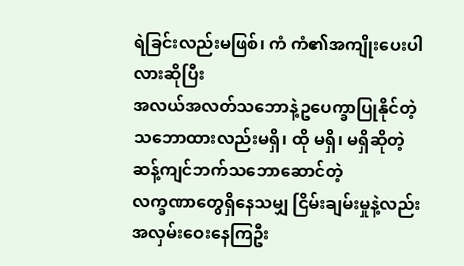ရဲခြင်းလည်းမဖြစ်၊ ကံ ကံ၏အကျိုးပေးပါလားဆိုပြီး
အလယ်အလတ်သဘောနဲ့ဥပေက္ခာပြုနိုင်တဲ့ သဘောထားလည်းမရှိ၊ ထို မရှိ၊ မရှိဆိုတဲ့ ဆန့်ကျင်ဘက်သဘောဆောင်တဲ့
လက္ခဏာတွေရှိနေသမျှ ငြိမ်းချမ်းမှုနဲ့လည်းအလှမ်းဝေးနေကြဦး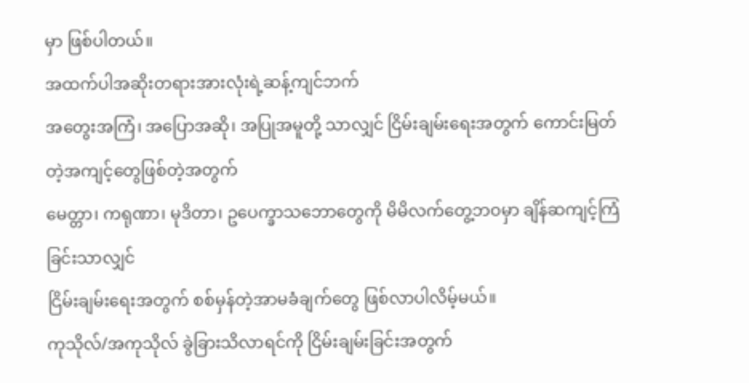မှာ ဖြစ်ပါတယ်။
အထက်ပါအဆိုးတရားအားလုံးရဲ့ဆန့်ကျင်ဘက်
အတွေးအကြံ၊ အပြောအဆို၊ အပြုအမူတို့ သာလျှင် ငြိမ်းချမ်းရေးအတွက် ကောင်းမြတ်တဲ့အကျင့်တွေဖြစ်တဲ့အတွက်
မေတ္တာ၊ ကရုဏာ၊ မုဒိတာ၊ ဥပေက္ခာသဘောတွေကို မိမိလက်တွေ့ဘဝမှာ ချိန်ဆကျင့်ကြံခြင်းသာလျှင်
ငြိမ်းချမ်းရေးအတွက် စစ်မှန်တဲ့အာမခံချက်တွေ ဖြစ်လာပါလိမ့်မယ်။
ကုသိုလ်/အကုသိုလ် ခွဲခြားသိလာရင်ကို ငြိမ်းချမ်းခြင်းအတွက်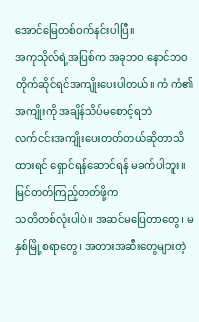အောင်မြေတစ်ဝက်နင်းပါပြီ။
အကုသိုလ်ရဲ့အပြစ်က အခုဘဝ နောင်ဘဝ တိုက်ဆိုင်ရင်အကျိုးပေးပါတယ်။ ကံ ကံ၏အကျိုးကို အချိန်သိပ်မစောင့်ရဘဲ
လက်ငင်းအကျိုးပေးတတ်တယ်ဆိုတာသိထားရင် ရှောင်ရန်ဆောင်ရန် မခက်ပါဘူး။ မြင်တတ်ကြည့်တတ်ဖို့က
သတိတစ်လုံးပါပဲ။ အဆင်မပြေတာတွေ၊ မနှစ်မြို့စရာတွေ၊ အတားအဆီးတွေများတဲ့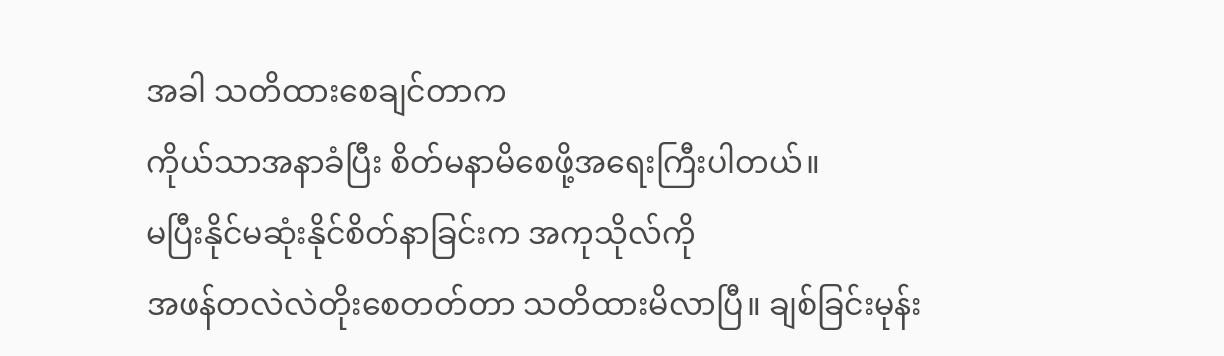အခါ သတိထားစေချင်တာက
ကိုယ်သာအနာခံပြီး စိတ်မနာမိစေဖို့အရေးကြီးပါတယ်။
မပြီးနိုင်မဆုံးနိုင်စိတ်နာခြင်းက အကုသိုလ်ကို
အဖန်တလဲလဲတိုးစေတတ်တာ သတိထားမိလာပြီ။ ချစ်ခြင်းမုန်း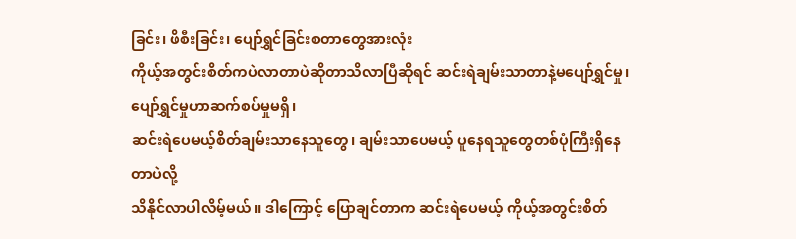ခြင်း၊ ဖိစီးခြင်း၊ ပျော်ရွှင်ခြင်းစတာတွေအားလုံး
ကိုယ့်အတွင်းစိတ်ကပဲလာတာပဲဆိုတာသိလာပြီဆိုရင် ဆင်းရဲချမ်းသာတာနဲ့မပျော်ရွှင်မှု၊ ပျော်ရွှင်မှုဟာဆက်စပ်မှုမရှိ၊
ဆင်းရဲပေမယ့်စိတ်ချမ်းသာနေသူတွေ၊ ချမ်းသာပေမယ့် ပူနေရသူတွေတစ်ပုံကြီးရှိနေတာပဲလို့
သိနိုင်လာပါလိမ့်မယ်။ ဒါကြောင့် ပြောချင်တာက ဆင်းရဲပေမယ့် ကိုယ့်အတွင်းစိတ်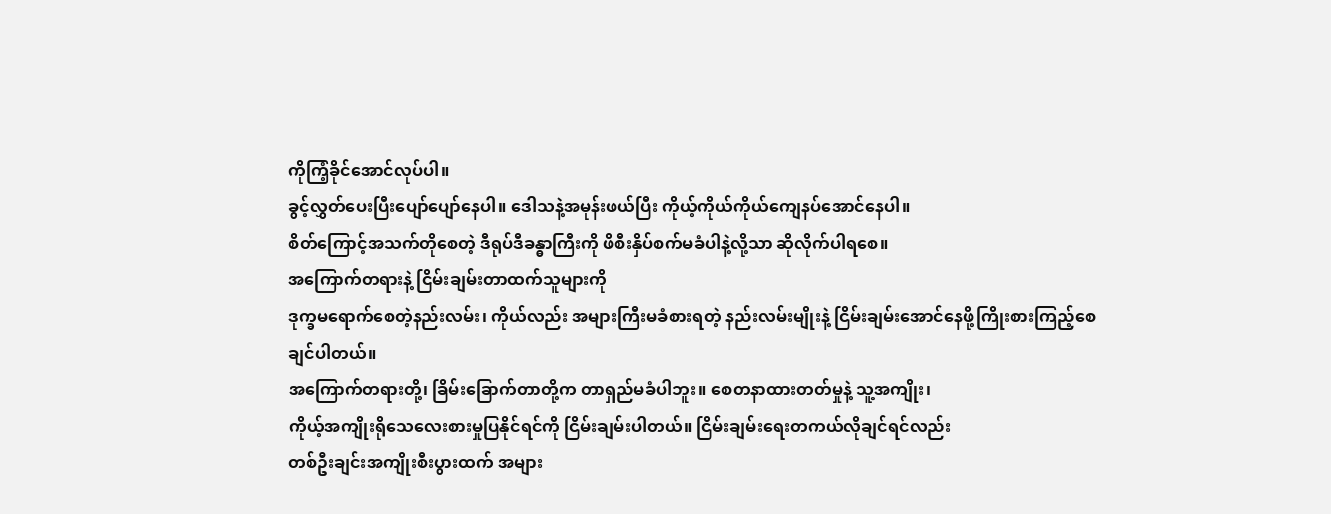ကိုကြံ့ခိုင်အောင်လုပ်ပါ။
ခွင့်လွှတ်ပေးပြီးပျော်ပျော်နေပါ။ ဒေါသနဲ့အမုန်းဖယ်ပြီး ကိုယ့်ကိုယ်ကိုယ်ကျေနပ်အောင်နေပါ။
စိတ်ကြောင့်အသက်တိုစေတဲ့ ဒီရုပ်ဒီခန္ဓာကြီးကို ဖိစီးနှိပ်စက်မခံပါနဲ့လို့သာ ဆိုလိုက်ပါရစေ။
အကြောက်တရားနဲ့ ငြိမ်းချမ်းတာထက်သူများကို
ဒုက္ခမရောက်စေတဲ့နည်းလမ်း၊ ကိုယ်လည်း အများကြီးမခံစားရတဲ့ နည်းလမ်းမျိုးနဲ့ ငြိမ်းချမ်းအောင်နေဖို့ကြိုးစားကြည့်စေချင်ပါတယ်။
အကြောက်တရားတို့၊ ခြိမ်းခြောက်တာတို့က တာရှည်မခံပါဘူး။ စေတနာထားတတ်မှုနဲ့ သူ့အကျိုး၊
ကိုယ့်အကျိုးရိုသေလေးစားမှုပြနိုင်ရင်ကို ငြိမ်းချမ်းပါတယ်။ ငြိမ်းချမ်းရေးတကယ်လိုချင်ရင်လည်း
တစ်ဦးချင်းအကျိုးစီးပွားထက် အများ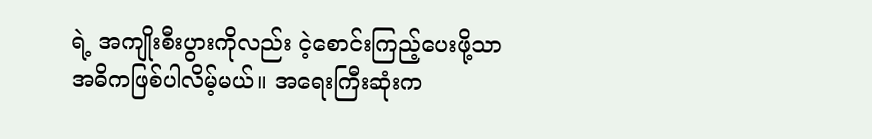ရဲ့ အကျိုးစီးပွားကိုလည်း ငဲ့စောင်းကြည့်ပေးဖို့သာ
အဓိကဖြစ်ပါလိမ့်မယ်။ အရေးကြီးဆုံးက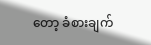တော့ ခံစားချက်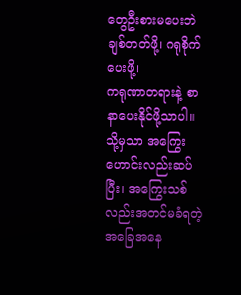တွေဦးစားမပေးဘဲ ချစ်တတ်ဖို့၊ ဂရုစိုက်ပေးဖို့၊
ကရုဏာတရားနဲ့ စာနာပေးနိုင်ဖို့သာပါ။
သို့မှသာ အကြွေးဟောင်းလည်းဆပ်ပြီး၊ အကြွေးသစ်လည်းအတင်မခံရတဲ့အခြေအနေ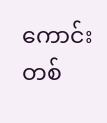ကောင်းတစ်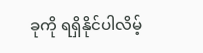ခုကို ရရှိနိုင်ပါလိမ့်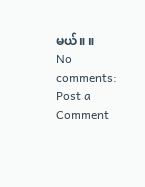မယ်။ ။
No comments:
Post a Comment